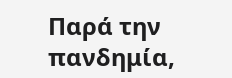Παρά την πανδημία,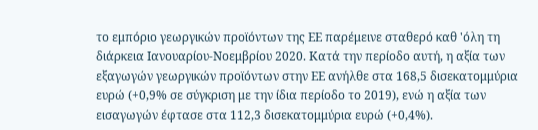το εμπόριο γεωργικών προϊόντων της ΕΕ παρέμεινε σταθερό καθ 'όλη τη διάρκεια Ιανουαρίου-Νοεμβρίου 2020. Κατά την περίοδο αυτή, η αξία των εξαγωγών γεωργικών προϊόντων στην ΕΕ ανήλθε στα 168,5 δισεκατομμύρια ευρώ (+0,9% σε σύγκριση με την ίδια περίοδο το 2019), ενώ η αξία των εισαγωγών έφτασε στα 112,3 δισεκατομμύρια ευρώ (+0,4%).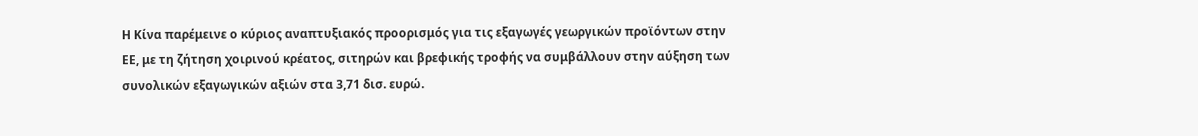Η Κίνα παρέμεινε ο κύριος αναπτυξιακός προορισμός για τις εξαγωγές γεωργικών προϊόντων στην ΕΕ, με τη ζήτηση χοιρινού κρέατος, σιτηρών και βρεφικής τροφής να συμβάλλουν στην αύξηση των συνολικών εξαγωγικών αξιών στα 3,71 δισ. ευρώ.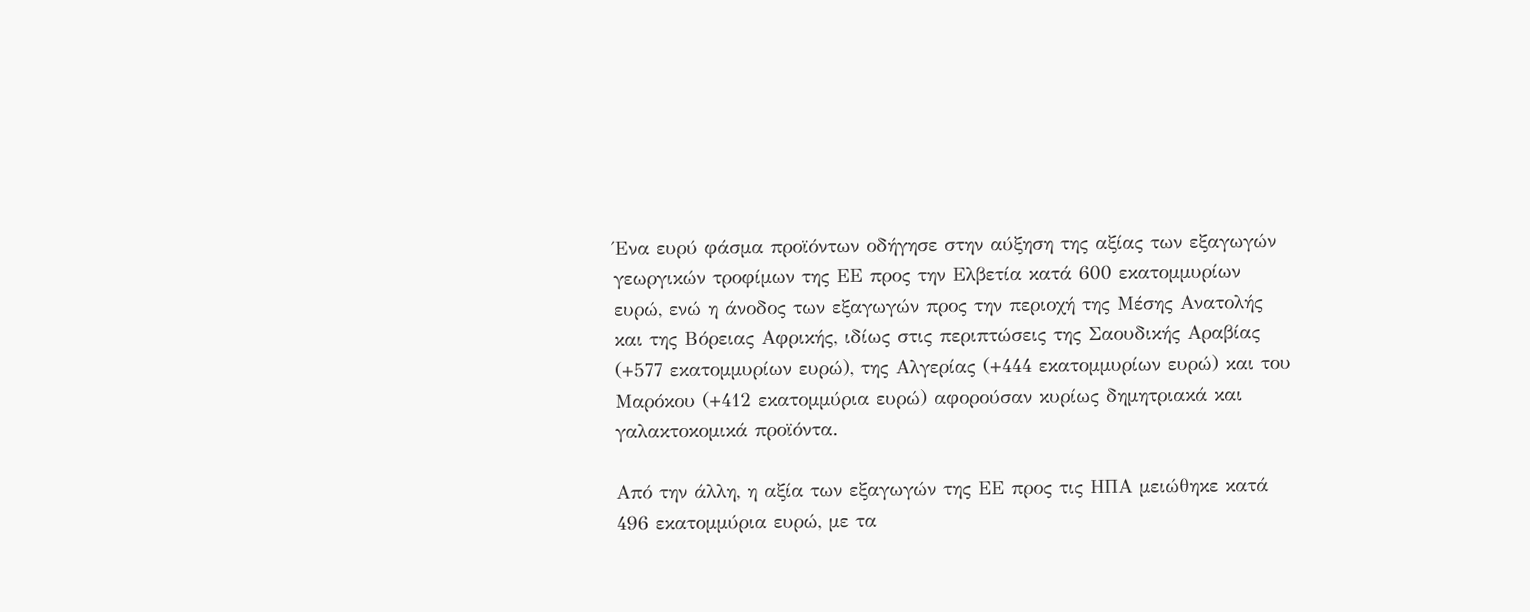Ένα ευρύ φάσμα προϊόντων οδήγησε στην αύξηση της αξίας των εξαγωγών γεωργικών τροφίμων της ΕΕ προς την Ελβετία κατά 600 εκατομμυρίων ευρώ, ενώ η άνοδος των εξαγωγών προς την περιοχή της Μέσης Ανατολής και της Βόρειας Αφρικής, ιδίως στις περιπτώσεις της Σαουδικής Αραβίας (+577 εκατομμυρίων ευρώ), της Αλγερίας (+444 εκατομμυρίων ευρώ) και του Μαρόκου (+412 εκατομμύρια ευρώ) αφορούσαν κυρίως δημητριακά και γαλακτοκομικά προϊόντα.

Από την άλλη, η αξία των εξαγωγών της ΕΕ προς τις ΗΠΑ μειώθηκε κατά 496 εκατομμύρια ευρώ, με τα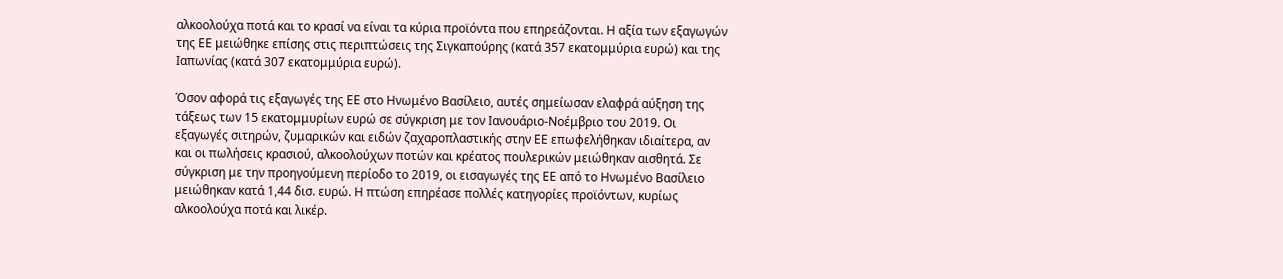αλκοολούχα ποτά και το κρασί να είναι τα κύρια προϊόντα που επηρεάζονται. Η αξία των εξαγωγών της ΕΕ μειώθηκε επίσης στις περιπτώσεις της Σιγκαπούρης (κατά 357 εκατομμύρια ευρώ) και της Ιαπωνίας (κατά 307 εκατομμύρια ευρώ).

Όσον αφορά τις εξαγωγές της ΕΕ στο Ηνωμένο Βασίλειο, αυτές σημείωσαν ελαφρά αύξηση της τάξεως των 15 εκατομμυρίων ευρώ σε σύγκριση με τον Ιανουάριο-Νοέμβριο του 2019. Οι εξαγωγές σιτηρών, ζυμαρικών και ειδών ζαχαροπλαστικής στην ΕΕ επωφελήθηκαν ιδιαίτερα, αν και οι πωλήσεις κρασιού, αλκοολούχων ποτών και κρέατος πουλερικών μειώθηκαν αισθητά. Σε σύγκριση με την προηγούμενη περίοδο το 2019, οι εισαγωγές της ΕΕ από το Ηνωμένο Βασίλειο μειώθηκαν κατά 1,44 δισ. ευρώ. Η πτώση επηρέασε πολλές κατηγορίες προϊόντων, κυρίως αλκοολούχα ποτά και λικέρ.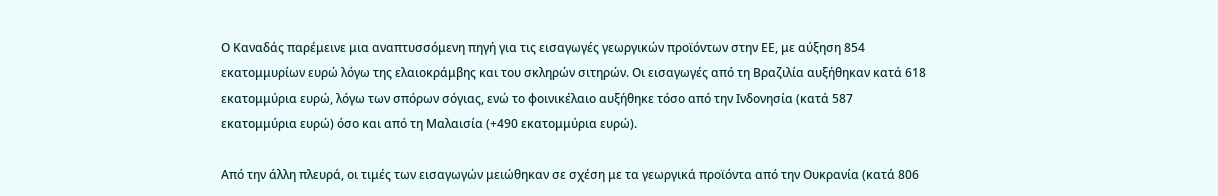Ο Καναδάς παρέμεινε μια αναπτυσσόμενη πηγή για τις εισαγωγές γεωργικών προϊόντων στην ΕΕ, με αύξηση 854 εκατομμυρίων ευρώ λόγω της ελαιοκράμβης και του σκληρών σιτηρών. Οι εισαγωγές από τη Βραζιλία αυξήθηκαν κατά 618 εκατομμύρια ευρώ, λόγω των σπόρων σόγιας, ενώ το φοινικέλαιο αυξήθηκε τόσο από την Ινδονησία (κατά 587 εκατομμύρια ευρώ) όσο και από τη Μαλαισία (+490 εκατομμύρια ευρώ).

Από την άλλη πλευρά, οι τιμές των εισαγωγών μειώθηκαν σε σχέση με τα γεωργικά προϊόντα από την Ουκρανία (κατά 806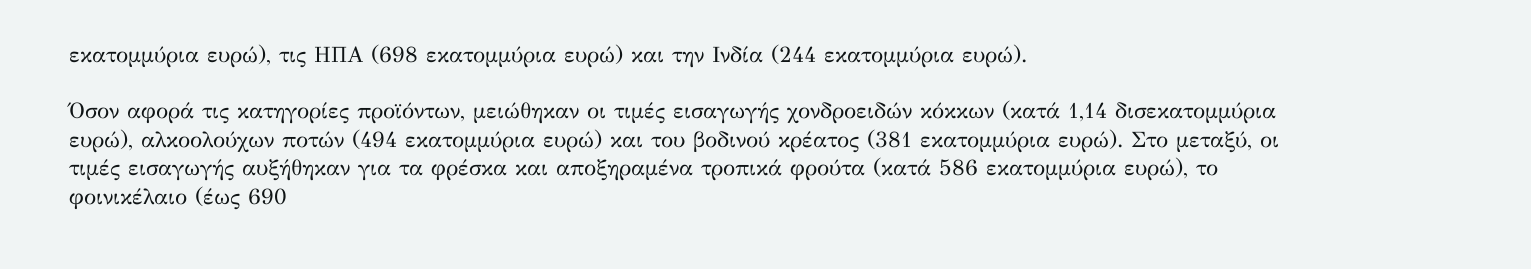εκατομμύρια ευρώ), τις ΗΠΑ (698 εκατομμύρια ευρώ) και την Ινδία (244 εκατομμύρια ευρώ).

Όσον αφορά τις κατηγορίες προϊόντων, μειώθηκαν οι τιμές εισαγωγής χονδροειδών κόκκων (κατά 1,14 δισεκατομμύρια ευρώ), αλκοολούχων ποτών (494 εκατομμύρια ευρώ) και του βοδινού κρέατος (381 εκατομμύρια ευρώ). Στο μεταξύ, οι τιμές εισαγωγής αυξήθηκαν για τα φρέσκα και αποξηραμένα τροπικά φρούτα (κατά 586 εκατομμύρια ευρώ), το φοινικέλαιο (έως 690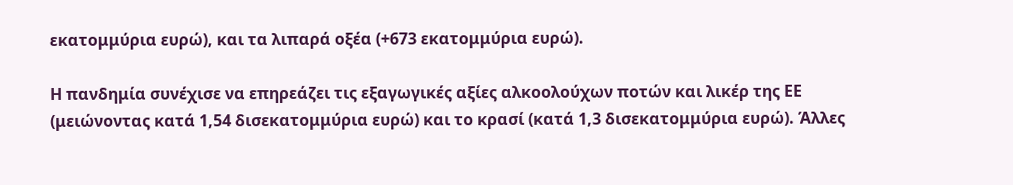εκατομμύρια ευρώ), και τα λιπαρά οξέα (+673 εκατομμύρια ευρώ).

Η πανδημία συνέχισε να επηρεάζει τις εξαγωγικές αξίες αλκοολούχων ποτών και λικέρ της ΕΕ (μειώνοντας κατά 1,54 δισεκατομμύρια ευρώ) και το κρασί (κατά 1,3 δισεκατομμύρια ευρώ). Άλλες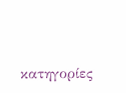κατηγορίες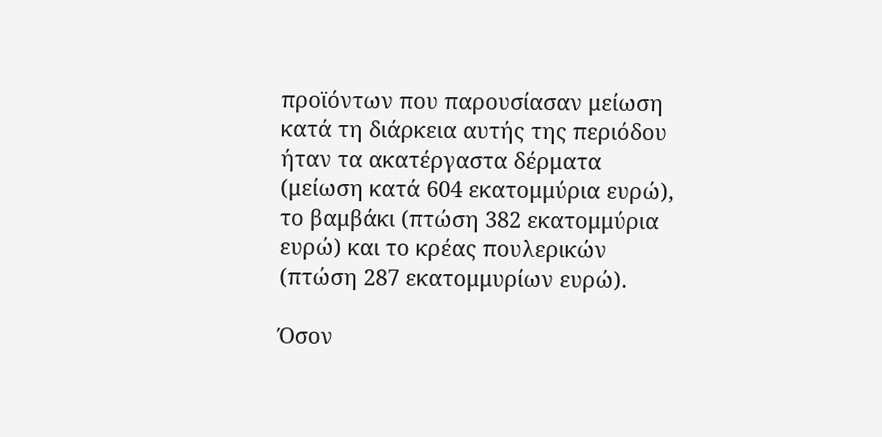προϊόντων που παρουσίασαν μείωση κατά τη διάρκεια αυτής της περιόδου ήταν τα ακατέργαστα δέρματα (μείωση κατά 604 εκατομμύρια ευρώ), το βαμβάκι (πτώση 382 εκατομμύρια ευρώ) και το κρέας πουλερικών (πτώση 287 εκατομμυρίων ευρώ).

Όσον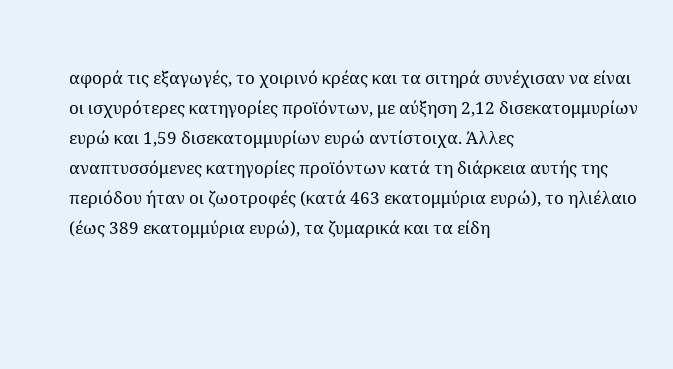αφορά τις εξαγωγές, το χοιρινό κρέας και τα σιτηρά συνέχισαν να είναι οι ισχυρότερες κατηγορίες προϊόντων, με αύξηση 2,12 δισεκατομμυρίων ευρώ και 1,59 δισεκατομμυρίων ευρώ αντίστοιχα. Άλλες αναπτυσσόμενες κατηγορίες προϊόντων κατά τη διάρκεια αυτής της περιόδου ήταν οι ζωοτροφές (κατά 463 εκατομμύρια ευρώ), το ηλιέλαιο (έως 389 εκατομμύρια ευρώ), τα ζυμαρικά και τα είδη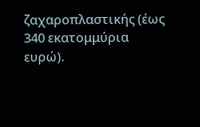ζαχαροπλαστικής (έως 340 εκατομμύρια ευρώ).